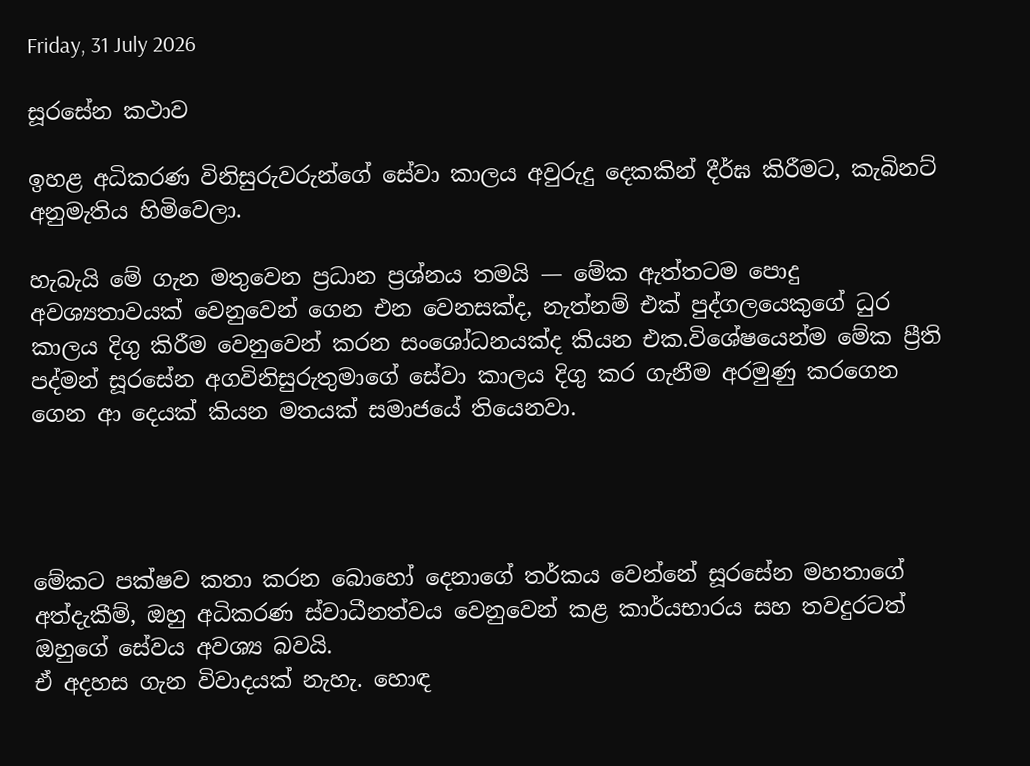Friday, 31 July 2026

සූරසේන කථාව

ඉහළ අධිකරණ විනිසුරුවරුන්ගේ සේවා කාලය අවුරුදු දෙකකින් දීර්ඝ කිරීමට, කැබිනට් අනුමැතිය හිමිවෙලා.

හැබැයි මේ ගැන මතුවෙන ප්‍රධාන ප්‍රශ්නය තමයි — මේක ඇත්තටම පොදු අවශ්‍යතාවයක් වෙනුවෙන් ගෙන එන වෙනසක්ද, නැත්නම් එක් පුද්ගලයෙකුගේ ධුර කාලය දිගු කිරීම වෙනුවෙන් කරන සංශෝධනයක්ද කියන එක.විශේෂයෙන්ම මේක ප්‍රීති පද්මන් සූරසේන අගවිනිසුරුතුමාගේ සේවා කාලය දිගු කර ගැනීම අරමුණු කරගෙන ගෙන ආ දෙයක් කියන මතයක් සමාජයේ තියෙනවා.




මේකට පක්ෂව කතා කරන බොහෝ දෙනාගේ තර්කය වෙන්නේ සූරසේන මහතාගේ අත්දැකීම්, ඔහු අධිකරණ ස්වාධීනත්වය වෙනුවෙන් කළ කාර්යභාරය සහ තවදුරටත් ඔහුගේ සේවය අවශ්‍ය බවයි.
ඒ අදහස ගැන විවාදයක් නැහැ. හොඳ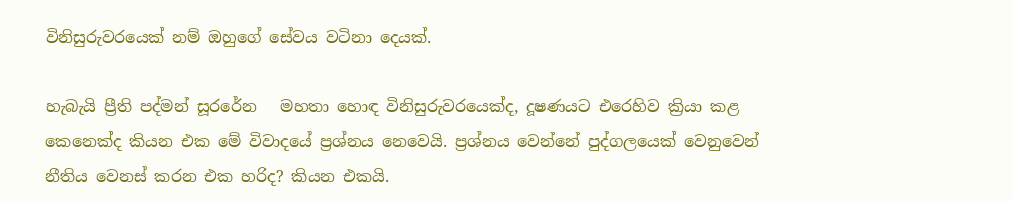විනිසුරුවරයෙක් නම් ඔහුගේ සේවය වටිනා දෙයක්.

හැබැයි ප්‍රීති පද්මන් සූරරේන   මහතා හොඳ විනිසුරුවරයෙක්ද, දූෂණයට එරෙහිව ක්‍රියා කළ කෙනෙක්ද කියන එක මේ විවාදයේ ප්‍රශ්නය නෙවෙයි. ප්‍රශ්නය වෙන්නේ පුද්ගලයෙක් වෙනුවෙන් නීතිය වෙනස් කරන එක හරිද? කියන එකයි.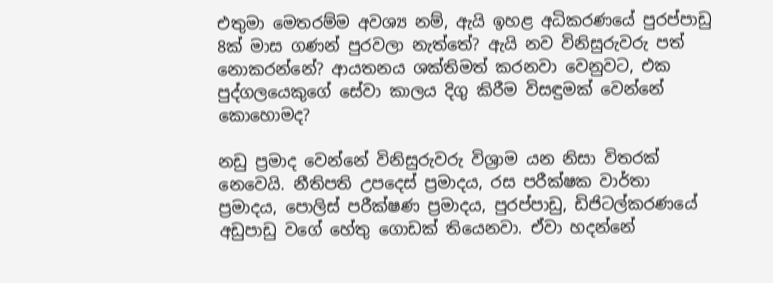එතුමා මෙතරම්ම අවශ්‍ය නම්, ඇයි ඉහළ අධිකරණයේ පුරප්පාඩු 8ක් මාස ගණන් පුරවලා නැත්තේ? ඇයි නව විනිසුරුවරු පත් නොකරන්නේ? ආයතනය ශක්තිමත් කරනවා වෙනුවට, එක පුද්ගලයෙකුගේ සේවා කාලය දිගු කිරීම විසඳුමක් වෙන්නේ කොහොමද?

නඩු ප්‍රමාද වෙන්නේ විනිසුරුවරු විශ්‍රාම යන නිසා විතරක් නෙවෙයි. නීතිපති උපදෙස් ප්‍රමාදය, රස පරීක්ෂක වාර්තා ප්‍රමාදය, පොලිස් පරීක්ෂණ ප්‍රමාදය, පුරප්පාඩු, ඩිජිටල්කරණයේ අඩුපාඩු වගේ හේතු ගොඩක් තියෙනවා. ඒවා හදන්නේ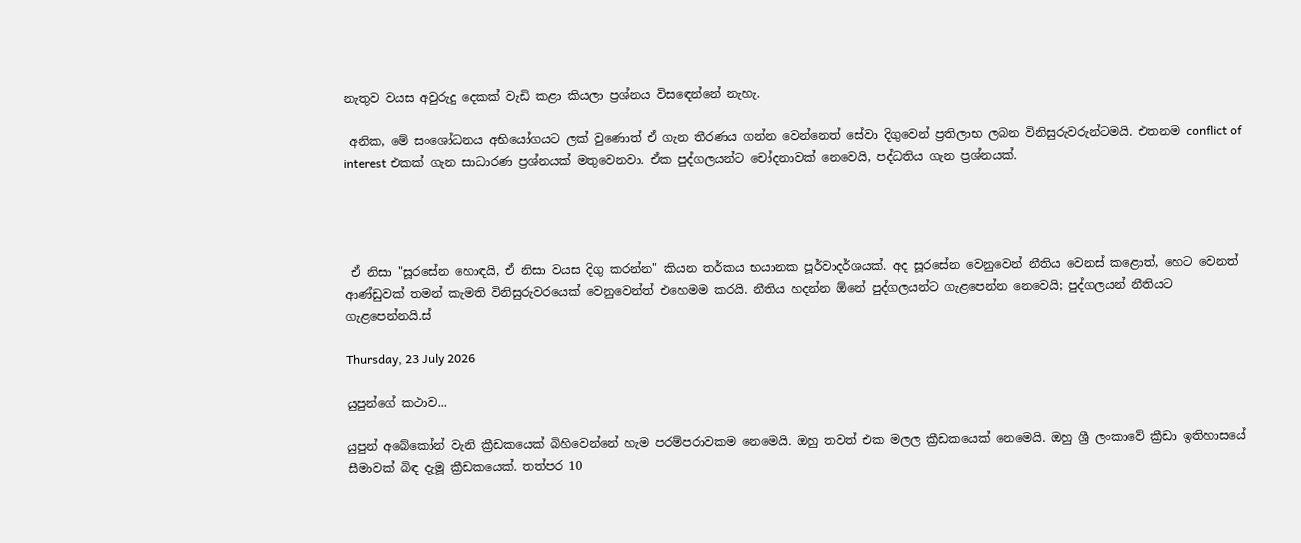නැතුව වයස අවුරුදු දෙකක් වැඩි කළා කියලා ප්‍රශ්නය විසඳෙන්නේ නැහැ.

 අනික, මේ සංශෝධනය අභියෝගයට ලක් වුණොත් ඒ ගැන තීරණය ගන්න වෙන්නෙත් සේවා දිගුවෙන් ප්‍රතිලාභ ලබන විනිසුරුවරුන්ටමයි. එතනම conflict of interest එකක් ගැන සාධාරණ ප්‍රශ්නයක් මතුවෙනවා. ඒක පුද්ගලයන්ට චෝදනාවක් නෙවෙයි, පද්ධතිය ගැන ප්‍රශ්නයක්.




 ඒ නිසා "සූරසේන හොඳයි, ඒ නිසා වයස දිගු කරන්න" කියන තර්කය භයානක පූර්වාදර්ශයක්. අද සූරසේන වෙනුවෙන් නීතිය වෙනස් කළොත්, හෙට වෙනත් ආණ්ඩුවක් තමන් කැමති විනිසුරුවරයෙක් වෙනුවෙන්ත් එහෙමම කරයි. නීතිය හදන්න ඕනේ පුද්ගලයන්ට ගැළපෙන්න නෙවෙයි; පුද්ගලයන් නීතියට ගැළපෙන්නයි.ස්

Thursday, 23 July 2026

යුපුන්ගේ කථාව...

යුපුන් අබේකෝන් වැනි ක්‍රීඩකයෙක් බිහිවෙන්නේ හැම පරම්පරාවකම නෙමෙයි. ඔහු තවත් එක මලල ක්‍රීඩකයෙක් නෙමෙයි. ඔහු ශ්‍රී ලංකාවේ ක්‍රීඩා ඉතිහාසයේ සීමාවක් බිඳ දැමූ ක්‍රීඩකයෙක්. තත්පර 10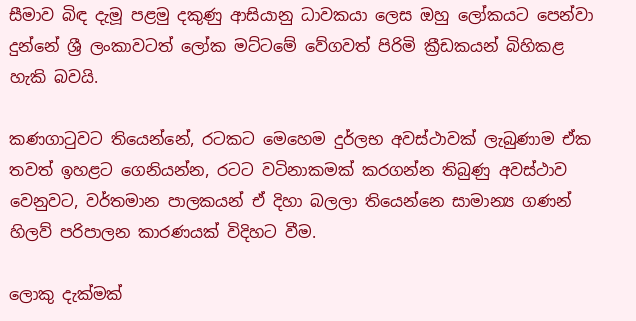සීමාව බිඳ දැමූ පළමු දකුණු ආසියානු ධාවකයා ලෙස ඔහු ලෝකයට පෙන්වා දුන්නේ ශ්‍රී ලංකාවටත් ලෝක මට්ටමේ වේගවත් පිරිමි ක්‍රීඩකයන් බිහිකළ හැකි බවයි.

කණගාටුවට තියෙන්නේ, රටකට මෙහෙම දුර්ලභ අවස්ථාවක් ලැබුණාම ඒක තවත් ඉහළට ගෙනියන්න, රටට වටිනාකමක් කරගන්න තිබුණු අවස්ථාව වෙනුවට, වර්තමාන පාලකයන් ඒ දිහා බලලා තියෙන්නෙ සාමාන්‍ය ගණන් හිලව් පරිපාලන කාරණයක් විදිහට වීම.

ලොකු දැක්මක්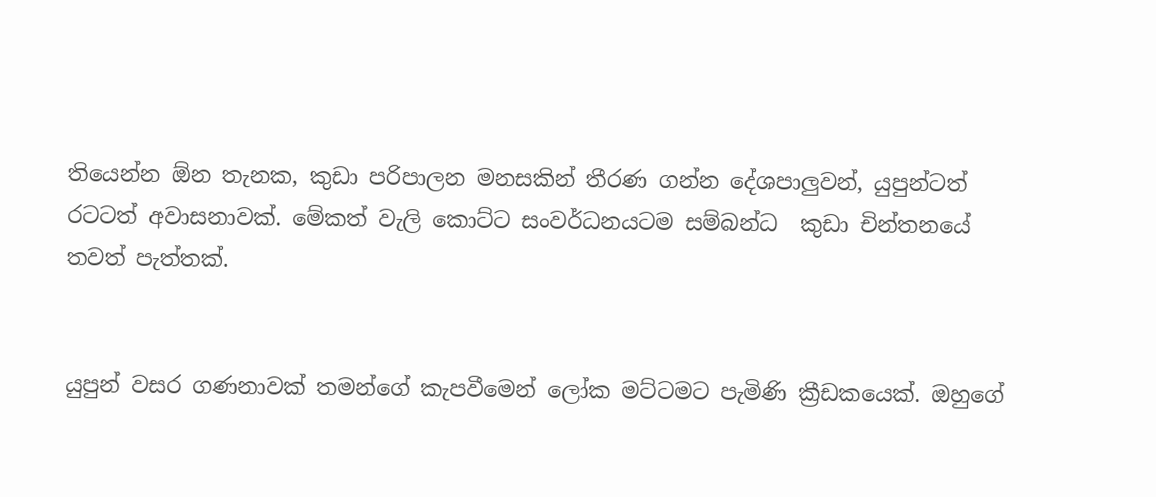තියෙන්න ඕන තැනක, කුඩා පරිපාලන මනසකින් තීරණ ගන්න දේශපාලුවන්, යුපුන්ටත් රටටත් අවාසනාවක්. මේකත් වැලි කොට්ට සංවර්ධනයටම සම්බන්ධ  කුඩා චින්තනයේ තවත් පැත්තක්.


යුපුන් වසර ගණනාවක් තමන්ගේ කැපවීමෙන් ලෝක මට්ටමට පැමිණි ක්‍රීඩකයෙක්. ඔහුගේ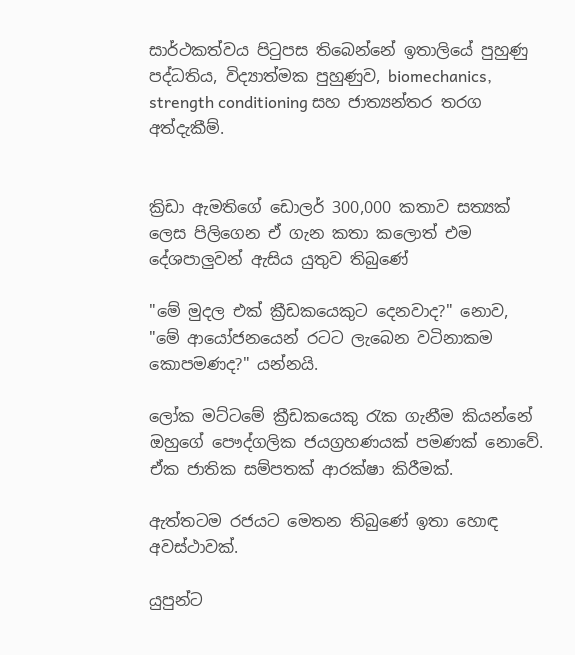සාර්ථකත්වය පිටුපස තිබෙන්නේ ඉතාලියේ පුහුණු පද්ධතිය, විද්‍යාත්මක පුහුණුව, biomechanics, strength conditioning සහ ජාත්‍යන්තර තරග අත්දැකීම්.


ක්‍රිඩා ඇමතිගේ ඩොලර් 300,000 කතාව සත්‍යක් ලෙස පිලිගෙන ඒ ගැන කතා කලොත් එම දේශපාලුවන් ඇසිය යුතුව තිබුණේ

"මේ මුදල එක් ක්‍රීඩකයෙකුට දෙනවාද?" නොව,
"මේ ආයෝජනයෙන් රටට ලැබෙන වටිනාකම කොපමණද?" යන්නයි.

ලෝක මට්ටමේ ක්‍රීඩකයෙකු රැක ගැනීම කියන්නේ ඔහුගේ පෞද්ගලික ජයග්‍රහණයක් පමණක් නොවේ. ඒක ජාතික සම්පතක් ආරක්ෂා කිරීමක්.

ඇත්තටම රජයට මෙතන තිබුණේ ඉතා හොඳ අවස්ථාවක්.

යුපුන්ට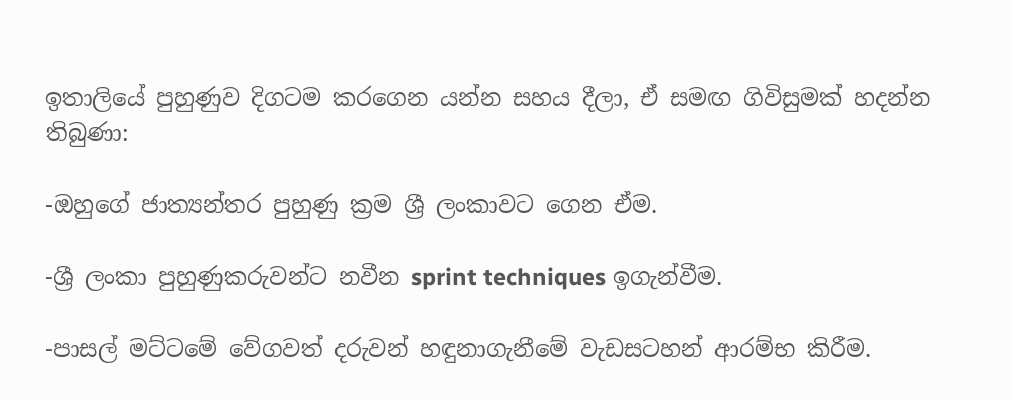ඉතාලියේ පුහුණුව දිගටම කරගෙන යන්න සහය දීලා, ඒ සමඟ ගිවිසුමක් හදන්න තිබුණා:

-ඔහුගේ ජාත්‍යන්තර පුහුණු ක්‍රම ශ්‍රී ලංකාවට ගෙන ඒම.

-ශ්‍රී ලංකා පුහුණුකරුවන්ට නවීන sprint techniques ඉගැන්වීම.

-පාසල් මට්ටමේ වේගවත් දරුවන් හඳුනාගැනීමේ වැඩසටහන් ආරම්භ කිරීම.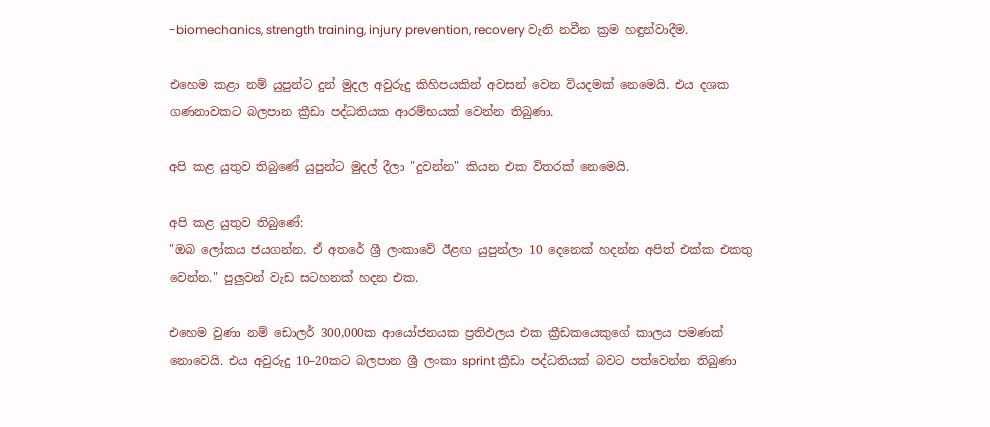-biomechanics, strength training, injury prevention, recovery වැනි නවීන ක්‍රම හඳුන්වාදීම.

එහෙම කළා නම් යුපුන්ට දුන් මුදල අවුරුදු කිහිපයකින් අවසන් වෙන වියදමක් නෙමෙයි. එය දශක ගණනාවකට බලපාන ක්‍රීඩා පද්ධතියක ආරම්භයක් වෙන්න තිබුණා.

අපි කළ යුතුව තිබුණේ යුපුන්ට මුදල් දීලා "දුවන්න" කියන එක විතරක් නෙමෙයි.

අපි කළ යුතුව තිබුණේ:
"ඔබ ලෝකය ජයගන්න. ඒ අතරේ ශ්‍රී ලංකාවේ ඊළඟ යුපුන්ලා 10 දෙනෙක් හදන්න අපිත් එක්ක එකතු වෙන්න." පුලුවන් වැඩ සටහනක් හදන එක.

එහෙම වුණා නම් ඩොලර් 300,000ක ආයෝජනයක ප්‍රතිඵලය එක ක්‍රීඩකයෙකුගේ කාලය පමණක් නොවෙයි. එය අවුරුදු 10–20කට බලපාන ශ්‍රී ලංකා sprint ක්‍රීඩා පද්ධතියක් බවට පත්වෙන්න තිබුණා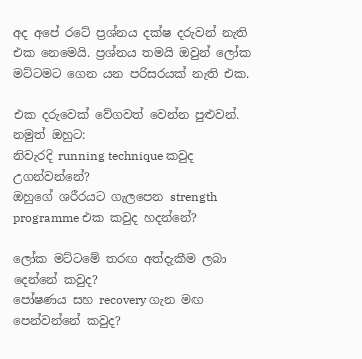අද අපේ රටේ ප්‍රශ්නය දක්ෂ දරුවන් නැති එක නෙමෙයි. ප්‍රශ්නය තමයි ඔවුන් ලෝක මට්ටමට ගෙන යන පරිසරයක් නැති එක.

එක දරුවෙක් වේගවත් වෙන්න පුළුවන්. නමුත් ඔහුට:
නිවැරදි running technique කවුද උගන්වන්නේ?
ඔහුගේ ශරීරයට ගැලපෙන strength programme එක කවුද හදන්නේ?

ලෝක මට්ටමේ තරඟ අත්දැකීම ලබා දෙන්නේ කවුද?
පෝෂණය සහ recovery ගැන මඟ පෙන්වන්නේ කවුද?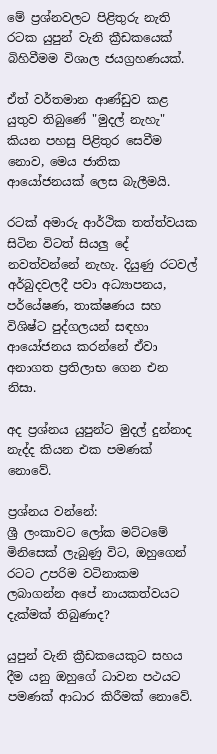මේ ප්‍රශ්නවලට පිළිතුරු නැති රටක යුපුන් වැනි ක්‍රීඩකයෙක් බිහිවීමම විශාල ජයග්‍රහණයක්.

ඒත් වර්තමාන ආණ්ඩුව කළ යුතුව තිබුණේ "මුදල් නැහැ" කියන පහසු පිළිතුර සෙවීම නොව, මෙය ජාතික ආයෝජනයක් ලෙස බැලීමයි.

රටක් අමාරු ආර්ථික තත්ත්වයක සිටින විටත් සියලු දේ නවත්වන්නේ නැහැ. දියුණු රටවල් අර්බුදවලදී පවා අධ්‍යාපනය, පර්යේෂණ, තාක්ෂණය සහ විශිෂ්ට පුද්ගලයන් සඳහා ආයෝජනය කරන්නේ ඒවා අනාගත ප්‍රතිලාභ ගෙන එන නිසා.

අද ප්‍රශ්නය යුපුන්ට මුදල් දුන්නාද නැද්ද කියන එක පමණක් නොවේ.

ප්‍රශ්නය වන්නේ:
ශ්‍රී ලංකාවට ලෝක මට්ටමේ මිනිසෙක් ලැබුණු විට, ඔහුගෙන් රටට උපරිම වටිනාකම ලබාගන්න අපේ නායකත්වයට දැක්මක් තිබුණාද?

යුපුන් වැනි ක්‍රීඩකයෙකුට සහය දීම යනු ඔහුගේ ධාවන පථයට පමණක් ආධාර කිරීමක් නොවේ.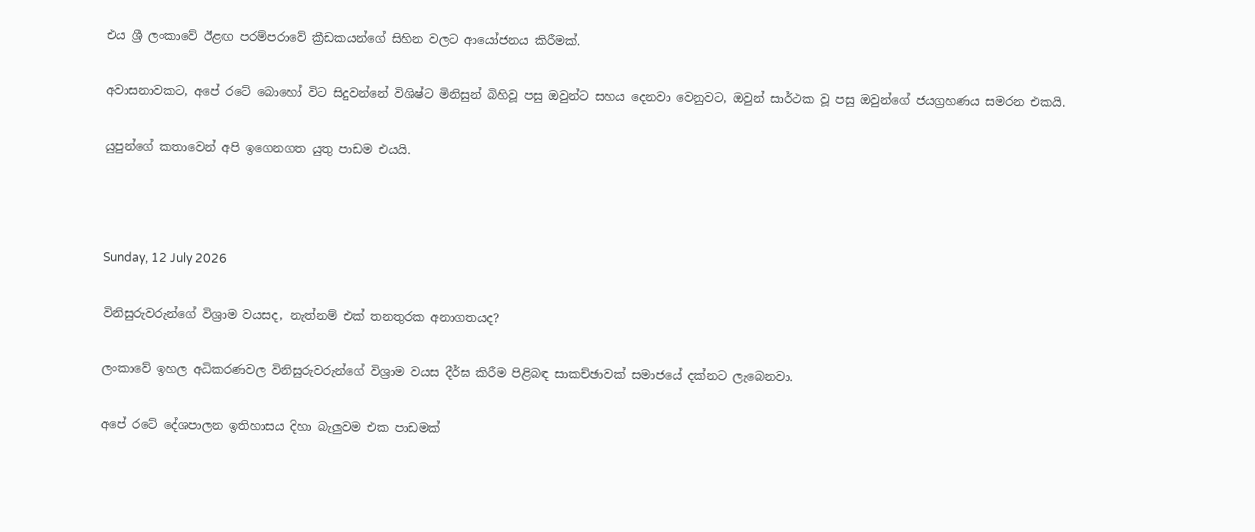එය ශ්‍රී ලංකාවේ ඊළඟ පරම්පරාවේ ක්‍රීඩකයන්ගේ සිහින වලට ආයෝජනය කිරීමක්.

අවාසනාවකට, අපේ රටේ බොහෝ විට සිදුවන්නේ විශිෂ්ට මිනිසුන් බිහිවූ පසු ඔවුන්ට සහය දෙනවා වෙනුවට, ඔවුන් සාර්ථක වූ පසු ඔවුන්ගේ ජයග්‍රහණය සමරන එකයි.

යුපුන්ගේ කතාවෙන් අපි ඉගෙනගත යුතු පාඩම එයයි.



Sunday, 12 July 2026

විනිසුරුවරුන්ගේ විශ්‍රාම වයසද, නැත්නම් එක් තනතුරක අනාගතයද?

ලංකාවේ ඉහල අධිකරණවල විනිසුරුවරුන්ගේ විශ්‍රාම වයස දීර්ඝ කිරීම පිළිබඳ සාකච්ඡාවක් සමාජයේ දක්නට ලැබෙනවා.

අපේ රටේ දේශපාලන ඉතිහාසය දිහා බැලුවම එක පාඩමක්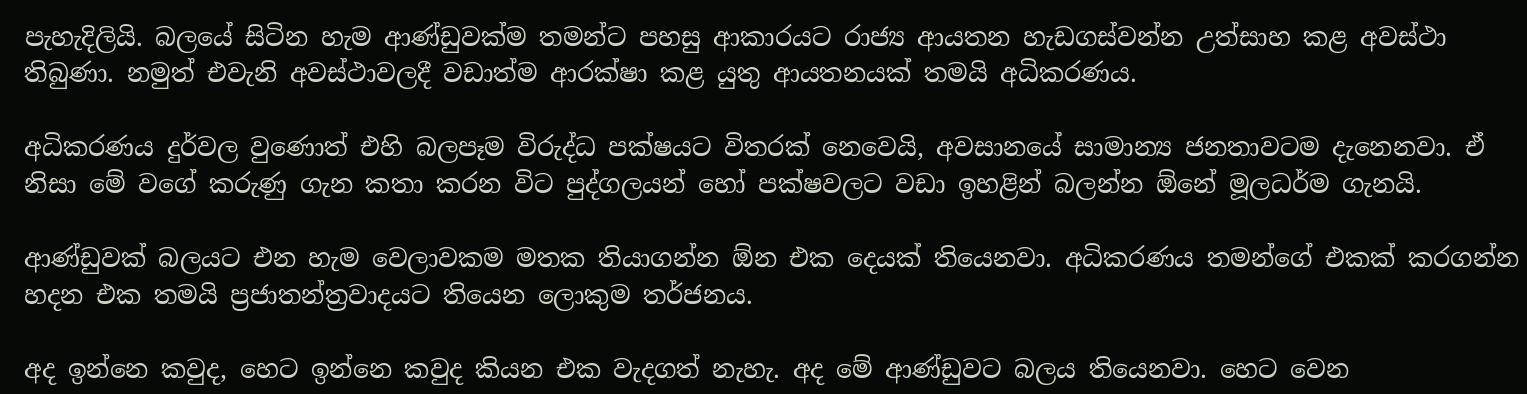පැහැදිලියි. බලයේ සිටින හැම ආණ්ඩුවක්ම තමන්ට පහසු ආකාරයට රාජ්‍ය ආයතන හැඩගස්වන්න උත්සාහ කළ අවස්ථා තිබුණා. නමුත් එවැනි අවස්ථාවලදී වඩාත්ම ආරක්ෂා කළ යුතු ආයතනයක් තමයි අධිකරණය.

අධිකරණය දුර්වල වුණොත් එහි බලපෑම විරුද්ධ පක්ෂයට විතරක් නෙවෙයි, අවසානයේ සාමාන්‍ය ජනතාවටම දැනෙනවා. ඒ නිසා මේ වගේ කරුණු ගැන කතා කරන විට පුද්ගලයන් හෝ පක්ෂවලට වඩා ඉහළින් බලන්න ඕනේ මූලධර්ම ගැනයි.

ආණ්ඩුවක් බලයට එන හැම වෙලාවකම මතක තියාගන්න ඕන එක දෙයක් තියෙනවා. අධිකරණය තමන්ගේ එකක් කරගන්න හදන එක තමයි ප්‍රජාතන්ත්‍රවාදයට තියෙන ලොකුම තර්ජනය.

අද ඉන්නෙ කවුද, හෙට ඉන්නෙ කවුද කියන එක වැදගත් නැහැ. අද මේ ආණ්ඩුවට බලය තියෙනවා. හෙට වෙන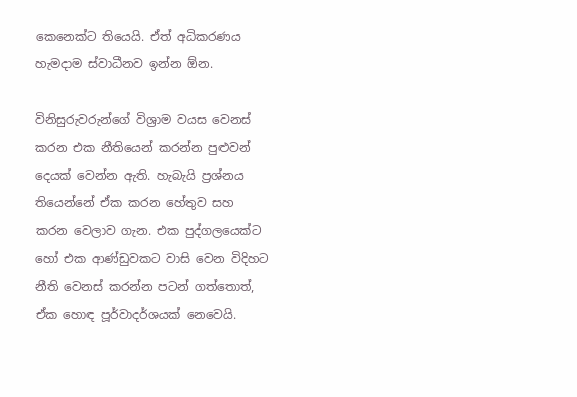කෙනෙක්ට තියෙයි. ඒත් අධිකරණය හැමදාම ස්වාධීනව ඉන්න ඕන.

විනිසුරුවරුන්ගේ විශ්‍රාම වයස වෙනස් කරන එක නීතියෙන් කරන්න පුළුවන් දෙයක් වෙන්න ඇති. හැබැයි ප්‍රශ්නය තියෙන්නේ ඒක කරන හේතුව සහ කරන වෙලාව ගැන. එක පුද්ගලයෙක්ට හෝ එක ආණ්ඩුවකට වාසි වෙන විදිහට නීති වෙනස් කරන්න පටන් ගත්තොත්, ඒක හොඳ පූර්වාදර්ශයක් නෙවෙයි.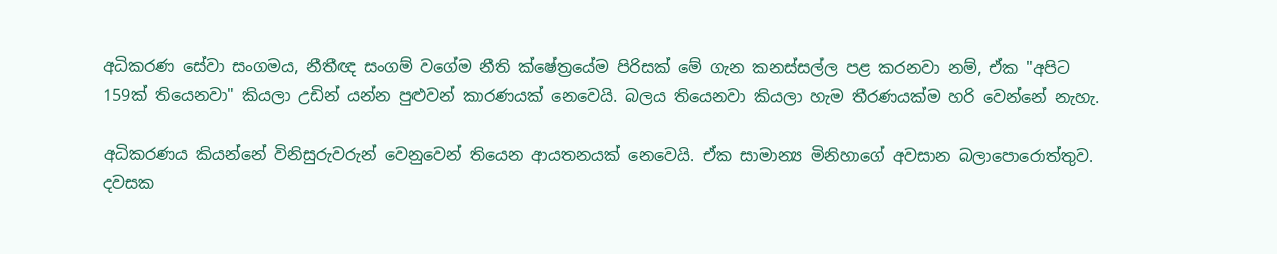අධිකරණ සේවා සංගමය, නීතීඥ සංගම් වගේම නීති ක්ෂේත්‍රයේම පිරිසක් මේ ගැන කනස්සල්ල පළ කරනවා නම්, ඒක "අපිට 159ක් තියෙනවා" කියලා උඩින් යන්න පුළුවන් කාරණයක් නෙවෙයි. බලය තියෙනවා කියලා හැම තීරණයක්ම හරි වෙන්නේ නැහැ.

අධිකරණය කියන්නේ විනිසුරුවරුන් වෙනුවෙන් තියෙන ආයතනයක් නෙවෙයි. ඒක සාමාන්‍ය මිනිහාගේ අවසාන බලාපොරොත්තුව. දවසක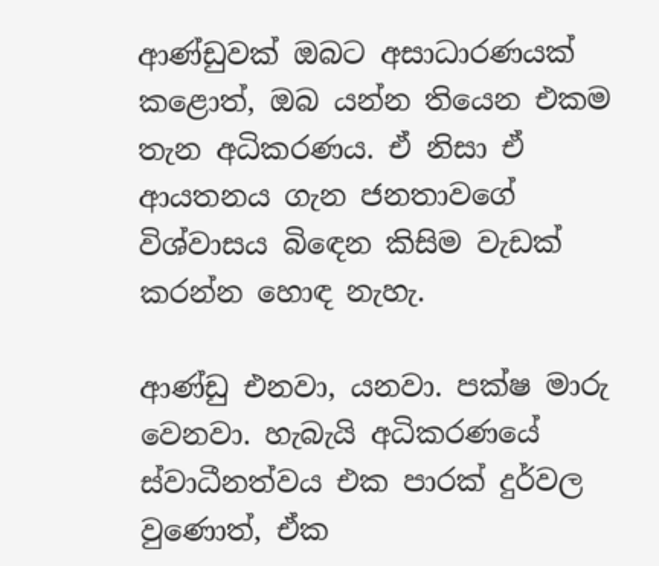ආණ්ඩුවක් ඔබට අසාධාරණයක් කළොත්, ඔබ යන්න තියෙන එකම තැන අධිකරණය. ඒ නිසා ඒ ආයතනය ගැන ජනතාවගේ විශ්වාසය බිඳෙන කිසිම වැඩක් කරන්න හොඳ නැහැ.

ආණ්ඩු එනවා, යනවා. පක්ෂ මාරු වෙනවා. හැබැයි අධිකරණයේ ස්වාධීනත්වය එක පාරක් දුර්වල වුණොත්, ඒක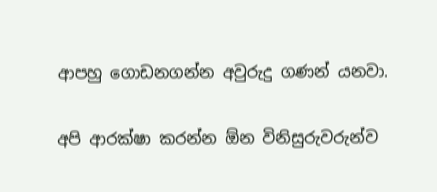ආපහු ගොඩනගන්න අවුරුදු ගණන් යනවා.

අපි ආරක්ෂා කරන්න ඕන විනිසුරුවරුන්ව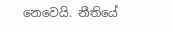නෙවෙයි. නීතියේ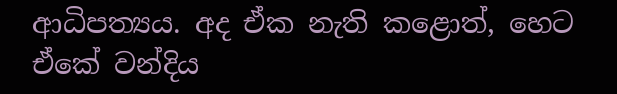ආධිපත්‍යය. අද ඒක නැති කළොත්, හෙට ඒකේ වන්දිය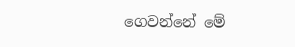ගෙවන්නේ මේ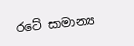රටේ සාමාන්‍ය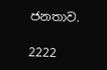ජනතාව.

2222